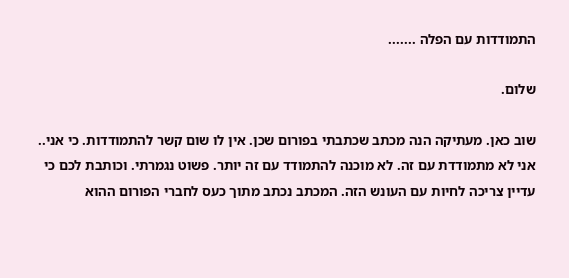התמודדות עם הפלה .......

שלום.

שוב כאן. מעתיקה הנה מכתב שכתבתי בפורום שכן. אין לו שום קשר להתמודדות. כי אני.. אני לא מתמודדת עם זה. לא מוכנה להתמודד עם זה יותר. פשוט נגמרתי. וכותבת לכם כי עדיין צריכה לחיות עם העונש הזה. המכתב נכתב מתוך כעס לחברי הפורום ההוא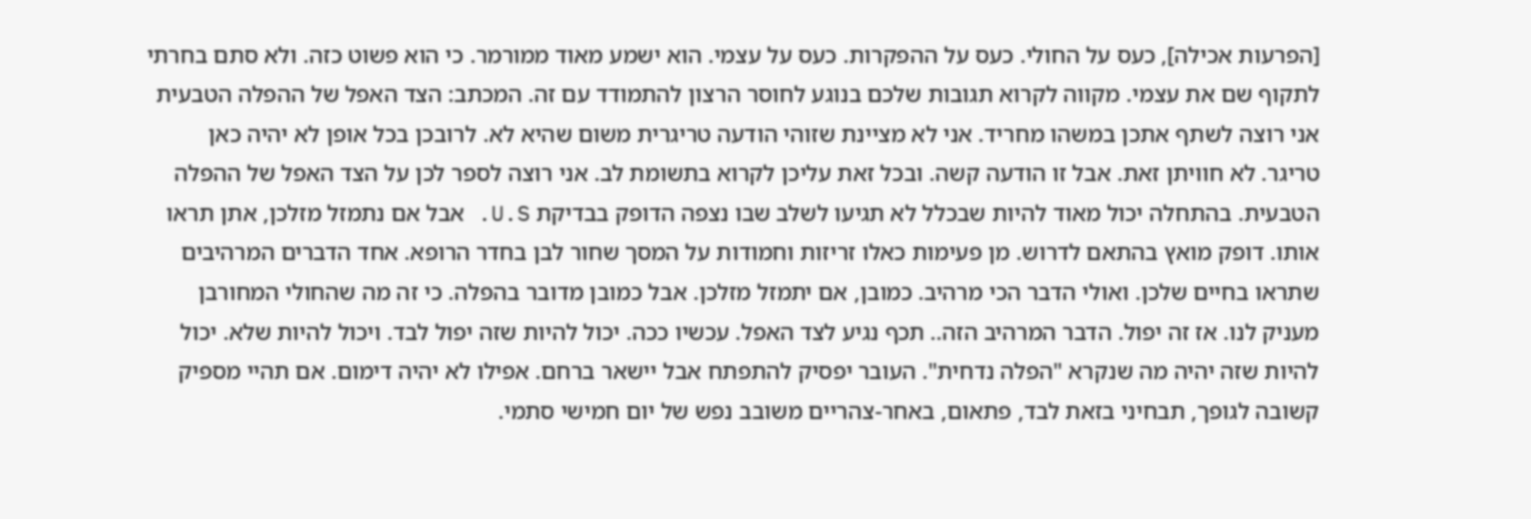[הפרעות אכילה], כעס על החולי. כעס על ההפקרות. כעס על עצמי. הוא ישמע מאוד ממורמר. כי הוא פשוט כזה. ולא סתם בחרתי לתקוף שם את עצמי. מקווה לקרוא תגובות שלכם בנוגע לחוסר הרצון להתמודד עם זה. המכתב: הצד האפל של ההפלה הטבעית אני רוצה לשתף אתכן במשהו מחריד. אני לא מציינת שזוהי הודעה טריגרית משום שהיא לא. לרובכן בכל אופן לא יהיה כאן טריגר. לא חוויתן זאת. אבל זו הודעה קשה. ובכל זאת עליכן לקרוא בתשומת לב. אני רוצה לספר לכן על הצד האפל של ההפלה הטבעית. בהתחלה יכול מאוד להיות שבכלל לא תגיעו לשלב שבו נצפה הדופק בבדיקת U.S. אבל אם נתמזל מזלכן, אתן תראו אותו. דופק מואץ בהתאם לדרוש. מן פעימות כאלו זריזות וחמודות על המסך שחור לבן בחדר הרופא. אחד הדברים המרהיבים שתראו בחיים שלכן. ואולי הדבר הכי מרהיב. כמובן, אם יתמזל מזלכן. אבל כמובן מדובר בהפלה. כי זה מה שהחולי המחורבן מעניק לנו. אז זה יפול. הדבר המרהיב הזה.. תכף נגיע לצד האפל. עכשיו ככה. יכול להיות שזה יפול לבד. ויכול להיות שלא. יכול להיות שזה יהיה מה שנקרא "הפלה נדחית". העובר יפסיק להתפתח אבל יישאר ברחם. אפילו לא יהיה דימום. אם תהיי מספיק קשובה לגופך, תבחיני בזאת לבד, פתאום, באחר-צהריים משובב נפש של יום חמישי סתמי.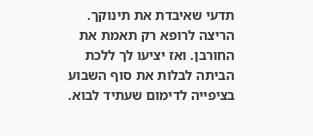תדעי שאיבדת את תינוקך. הריצה לרופא רק תאמת את החורבן. ואז יציעו לך ללכת הביתה לבלות את סוף השבוע בציפייה לדימום שעתיד לבוא.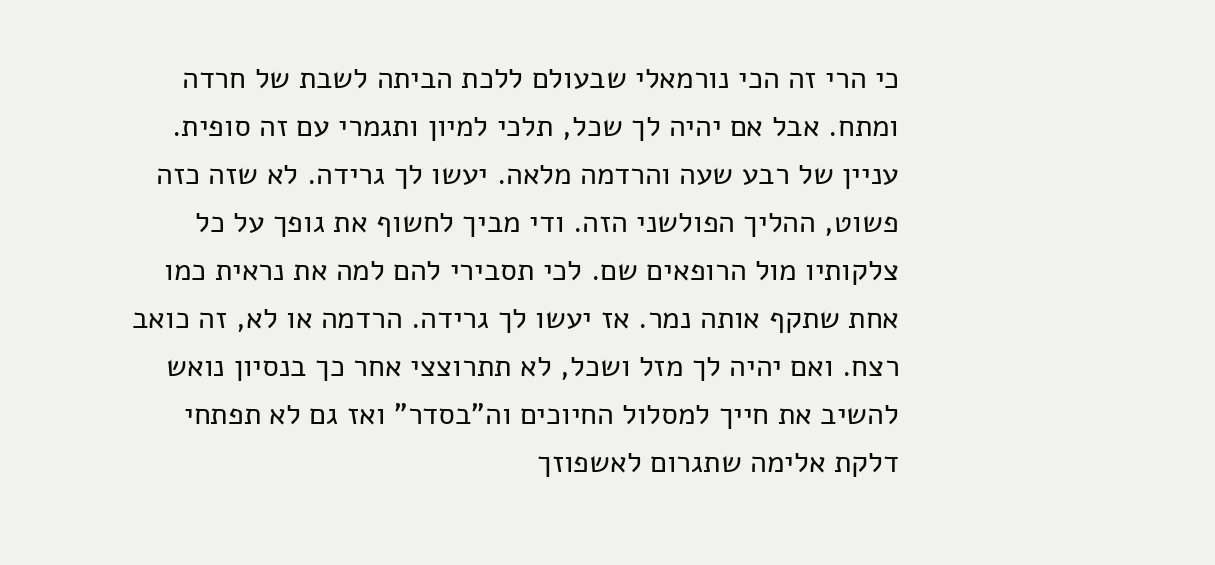כי הרי זה הכי נורמאלי שבעולם ללכת הביתה לשבת של חרדה ומתח. אבל אם יהיה לך שכל, תלכי למיון ותגמרי עם זה סופית. עניין של רבע שעה והרדמה מלאה. יעשו לך גרידה. לא שזה כזה פשוט, ההליך הפולשני הזה. ודי מביך לחשוף את גופך על כל צלקותיו מול הרופאים שם. לכי תסבירי להם למה את נראית כמו אחת שתקף אותה נמר. אז יעשו לך גרידה. הרדמה או לא, זה כואב רצח. ואם יהיה לך מזל ושכל, לא תתרוצצי אחר כך בנסיון נואש להשיב את חייך למסלול החיוכים וה"בסדר" ואז גם לא תפתחי דלקת אלימה שתגרום לאשפוזך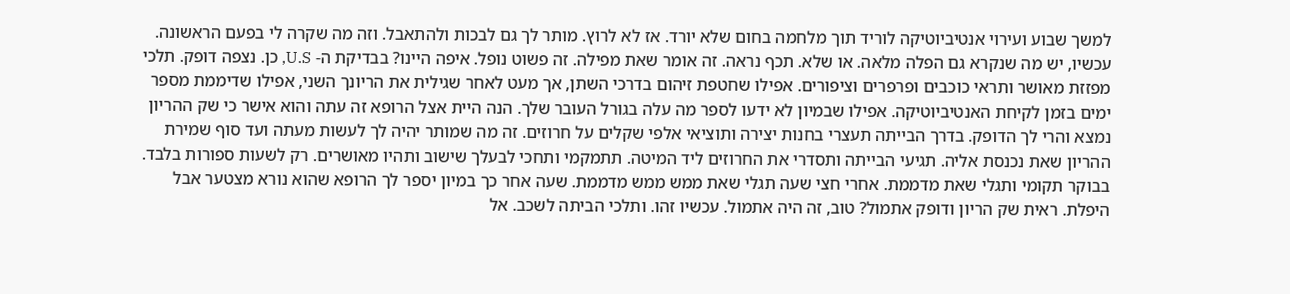למשך שבוע ועירוי אנטיביוטיקה לוריד תוך מלחמה בחום שלא יורד. אז לא לרוץ. מותר לך גם לבכות ולהתאבל. וזה מה שקרה לי בפעם הראשונה. עכשיו, יש מה שנקרא גם הפלה מלאה. או שלא. תכף נראה. זה אומר שאת מפילה. זה פשוט נופל. איפה היינו? בבדיקת ה- U.S, כן. נצפה דופק. תלכי מפזזת מאושר ותראי כוכבים ופרפרים וציפורים. אפילו שחטפת זיהום בדרכי השתן, אך מעט לאחר שגילית את הריונך השני, אפילו שדיממת מספר ימים בזמן לקיחת האנטיביוטיקה. אפילו שבמיון לא ידעו לספר מה עלה בגורל העובר שלך. הנה היית אצל הרופא זה עתה והוא אישר כי שק ההריון נמצא והרי לך הדופק. בדרך הבייתה תעצרי בחנות יצירה ותוציאי אלפי שקלים על חרוזים. זה מה שמותר יהיה לך לעשות מעתה ועד סוף שמירת ההריון שאת נכנסת אליה. תגיעי הבייתה ותסדרי את החרוזים ליד המיטה. תתמקמי ותחכי לבעלך שישוב ותהיו מאושרים. רק לשעות ספורות בלבד. בבוקר תקומי ותגלי שאת מדממת. אחרי חצי שעה תגלי שאת ממש ממש מדממת. שעה אחר כך במיון יספר לך הרופא שהוא נורא מצטער אבל היפלת. ראית שק הריון ודופק אתמול? טוב, זה היה אתמול. עכשיו זהו. ותלכי הביתה לשכב. אל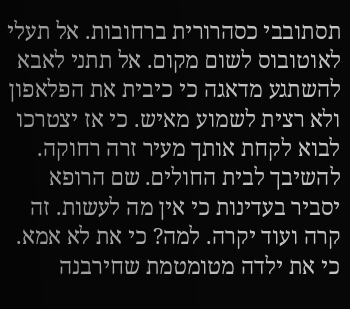תסתובבי כסהרורית ברחובות. אל תעלי לאוטובוס לשום מקום. אל תתני לאבא להשתגע מדאגה כי כיבית את הפלאפון ולא רצית לשמוע מאיש. כי אז יצטרכו לבוא לקחת אותך מעיר זרה רחוקה. להשיבך לבית החולים. שם הרופא יסביר בעדינות כי אין מה לעשות. זה קרה ועוד יקרה. למה? כי את לא אמא. כי את ילדה מטומטמת שחירבנה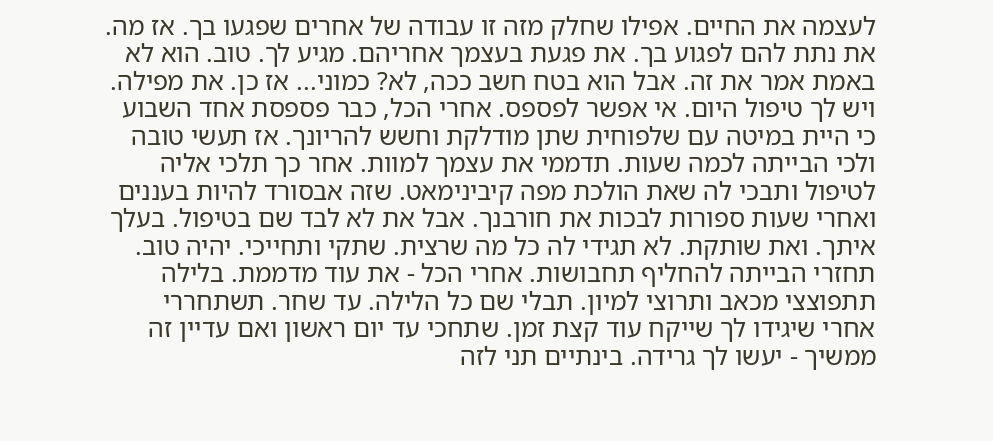לעצמה את החיים. אפילו שחלק מזה זו עבודה של אחרים שפגעו בך. אז מה. את נתת להם לפגוע בך. את פגעת בעצמך אחריהם. מגיע לך. טוב. הוא לא באמת אמר את זה. אבל הוא בטח חשב ככה, לא? כמוני... אז כן. את מפילה. ויש לך טיפול היום. אי אפשר לפספס. אחרי הכל, כבר פספסת אחד השבוע כי היית במיטה עם שלפוחית שתן מודלקת וחשש להריונך. אז תעשי טובה ולכי הבייתה לכמה שעות. תדממי את עצמך למוות. אחר כך תלכי אליה לטיפול ותבכי לה שאת הולכת מפה קיבינימאט. שזה אבסורד להיות בעננים ואחרי שעות ספורות לבכות את חורבנך. אבל את לא לבד שם בטיפול. בעלך איתך. ואת שותקת. לא תגידי לה כל מה שרצית. שתקי ותחייכי. יהיה טוב. תחזרי הבייתה להחליף תחבושות. אחרי הכל - את עוד מדממת. בלילה תתפוצצי מכאב ותרוצי למיון. תבלי שם כל הלילה. עד שחר. תשתחררי אחרי שיגידו לך שייקח עוד קצת זמן. שתחכי עד יום ראשון ואם עדיין זה ממשיך - יעשו לך גרידה. בינתיים תני לזה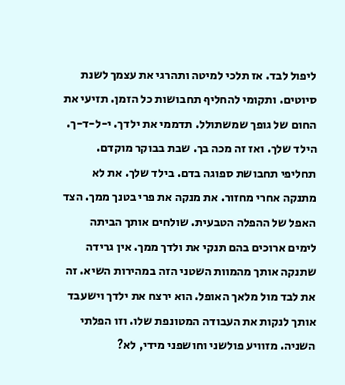ליפול לבד. אז תלכי למיטה ותהרגי את עצמך לשנת סיוטים. ותקומי להחליף תחבושות כל הזמן. תזיעי את החום של גופך שמשתולל. תדממי את ילדך. י-ל-ד-ך. הילד שלך. ואז זה מכה בך. שבת בבוקר מוקדם. תחליפי תחבושת ספוגה בדם. בילד שלך. את לא מתנקה אחרי מחזור. את מנקה את פרי בטנך ממך. הצד האפל של ההפלה הטבעית. שולחים אותך הביתה לימים ארוכים בהם תנקי את ולדך ממך. אין גרידה שתנקה אותך מהמוות השטני הזה במהירות השיא. זה את לבד מול מלאך האופל. הוא ירצח את ילדך וישעבד אותך לנקות את העבודה המטונפת שלו. וזו הפלתי השניה. מזוויע פולשני וחושפני מידי, לא?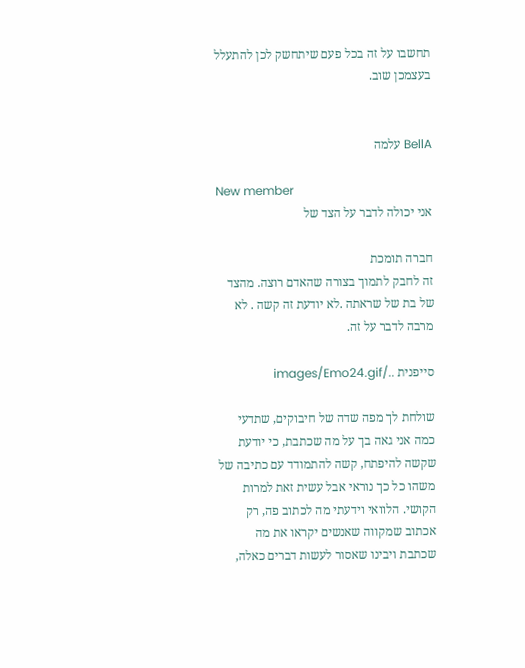תחשבו על זה בכל פעם שיתחשק לכן להתעלל בעצמכן שוב.


BellA עלמה

New member
אני יכולה לדבר על הצד של

חברה תומכת
זה לחבק לתמוך בצורה שהאדם רוצה. מהצד של בת של שראתה .לא יודעת זה קשה . לא מרבה לדבר על זה.

סייפנית ../images/Emo24.gif

שולחת לך מפה שדה של חיבוקים, שתדעי כמה אני גאה בך על מה שכתבת, כי יודעת שקשה להיפתח, קשה להתמודד עם כתיבה של משהו כל כך נוראי אבל עשית זאת למרות הקושי. הלוואי וידעתי מה לכתוב פה, רק אכתוב שמקווה שאנשים יקראו את מה שכתבת ויבינו שאסור לעשות דברים כאלה,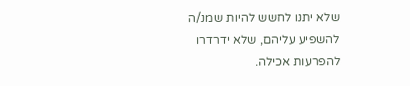שלא יתנו לחשש להיות שמנ/ה להשפיע עליהם, שלא ידרדרו להפרעות אכילה.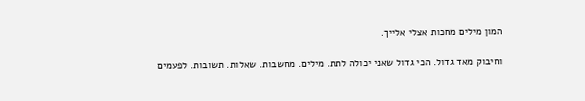המון מילים מחכות אצלי אלייך.

וחיבוק מאד גדול. הכי גדול שאני יכולה לתת. מילים. מחשבות. שאלות. תשובות. לפעמים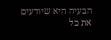הבעיה היא שיודעים את כל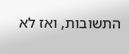התשובות, ואז לא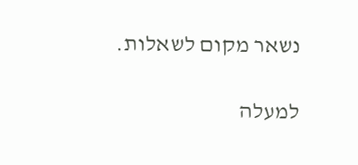נשאר מקום לשאלות.

למעלה